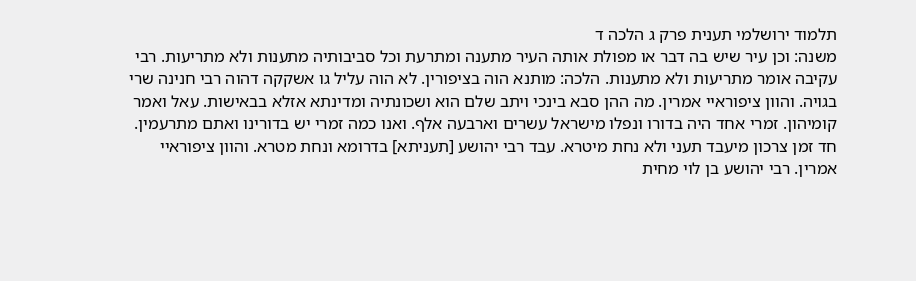תלמוד ירושלמי תענית פרק ג הלכה ד
משנה: וכן עיר שיש בה דבר או מפולת אותה העיר מתענה ומתרעת וכל סביבותיה מתענות ולא מתריעות. רבי עקיבה אומר מתריעות ולא מתענות. הלכה: מותנא הוה בציפורין. לא הוה עליל גו אשקקה דהוה רבי חנינה שרי בגויה. והוון ציפוראיי אמרין. מה ההן סבא בינכי ויתב שלם הוא ושכונתיה ומדינתא אזלא בבאישות. עאל ואמר קומיהון. זמרי אחד היה בדורו ונפלו מישראל עשרים וארבעה אלף. ואנו כמה זמרי יש בדורינו ואתם מתרעמין. חד זמן צרכון מיעבד תעני ולא נחת מיטרא. עבד רבי יהושע [תעניתא] בדרומא ונחת מטרא. והוון ציפוראיי אמרין. רבי יהושע בן לוי מחית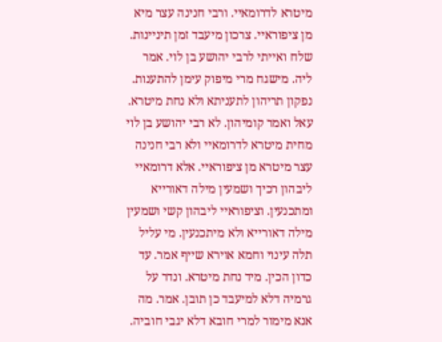מיטרא לדרומאיי. ורבי חנינה עצר מיא מן ציפוראיי. צרכון מיעבד זמן תיניינות. שלח ואייתי לרבי יהושע בן לוי. אמר ליה. מישגח מרי מיפוק עימן להתענות. נפקון תריהון לתעניתא ולא נחת מיטרא. עאל ואמר קומיהון. לא רבי יהושע בן לוי מחית מיטרא לדרומאיי ולא רבי חנינה עצר מיטרא מן ציפוראיי. אלא דרומאיי ליבהון רכיך ושמעין מילה דאורייא ומתכנעין. וציפוראיי ליבהון קשי ושמעין מילה דאורייא ולא מיתכנעין. מי עליל תלה עינוי וחמא אוירא שייף אמר. עד כדון הכין. מיד נחת מיטרא. ונדר על גרמיה דלא למיעבד כן תובן. אמר. מה אנא מימור למרי חובא דלא יגבי חוביה.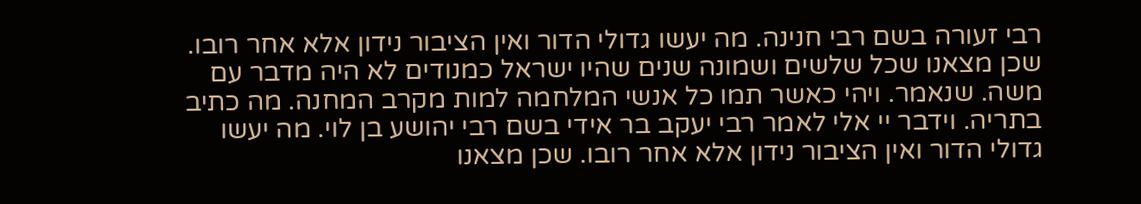רבי זעורה בשם רבי חנינה. מה יעשו גדולי הדור ואין הציבור נידון אלא אחר רובו. שכן מצאנו שכל שלשים ושמונה שנים שהיו ישראל כמנודים לא היה מדבר עם משה. שנאמר. ויהי כאשר תמו כל אנשי המלחמה למות מקרב המחנה. מה כתיב בתריה. וידבר יי אלי לאמר רבי יעקב בר אידי בשם רבי יהושע בן לוי. מה יעשו גדולי הדור ואין הציבור נידון אלא אחר רובו. שכן מצאנו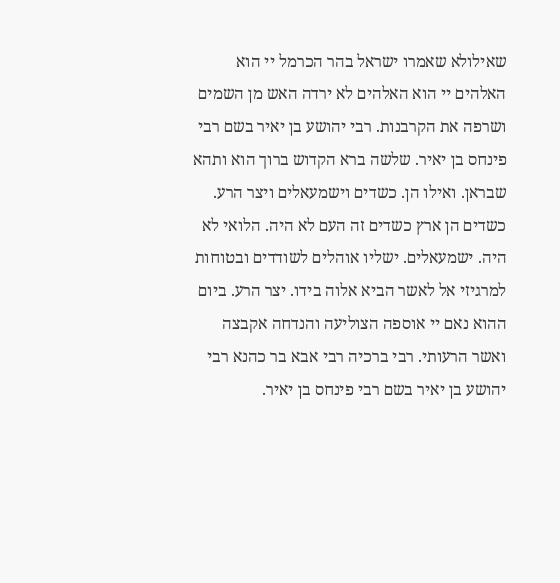שאילולא שאמרו ישראל בהר הכרמל יי הוא האלהים יי הוא האלהים לא ירדה האש מן השמים ושרפה את הקרבנות. רבי יהושע בן יאיר בשם רבי פינחס בן יאיר. שלשה ברא הקדוש ברוך הוא ותהא שבראן. ואילו הן. כשדים וישמעאלים ויצר הרע. כשדים הן ארץ כשדים זה העם לא היה. הלואי לא היה. ישמעאלים. ישליו אוהלים לשודדים ובטוחות למרגיזי אל לאשר הביא אלוה בידו. יצר הרע. ביום ההוא נאם יי אוספה הצוליעה והנדחה אקבצה ואשר הרעותי. רבי ברכיה רבי אבא בר כהנא רבי יהושע בן יאיר בשם רבי פינחס בן יאיר.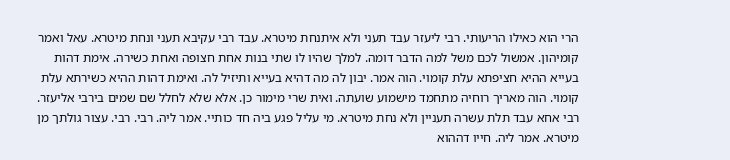הרי הוא כאילו הריעותי. רבי ליעזר עבד תעני ולא איתנחת מיטרא. עבד רבי עקיבא תעני ונחת מיטרא. עאל ואמר קומיהון. אמשול לכם משל למה הדבר דומה. למלך שהיו לו שתי בנות אחת חצופה ואחת כשירה. אימת דהות בעייא ההיא חציפתא עלת קומוי. הוה אמר. יבון לה מה דהיא בעייא ותיזיל לה. ואימת דהות ההיא כשירתא עלת קומוי. הוה מאריך רוחיה מתחמד מישמוע שועתה. ואית שרי מימור כן. אלא שלא לחלל שם שמים בירבי אליעזר. רבי אחא עבד תלת עשרה תעניין ולא נחת מיטרא. מי עליל פגע ביה חד כותיי. אמר ליה. רבי. רבי. עצור גולתך מן מיטרא. אמר ליה. חייו דההוא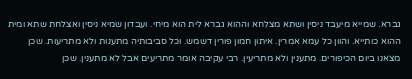גברא. שמייא מיעבד ניסין ושתא מצלחא וההוא גברא לית הוא מיחי. ועבדון שמיא ניסין ואצלחת שתא ומית ההוא כותייא. והוון כל עמא אמרין. איתון חמון פורין דשמש. וכל סביבותיה מתענות ולא מתריעות. שכן מצאנו ביום הכיפורים. מתענין ולא מתריעין. רבי עקיבה אומר מתריעים אבל לא מתענין. שכן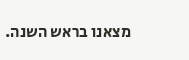מצאנו בראש השנה.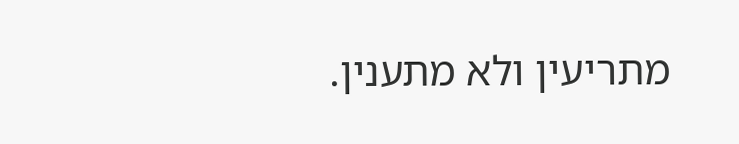מתריעין ולא מתענין.